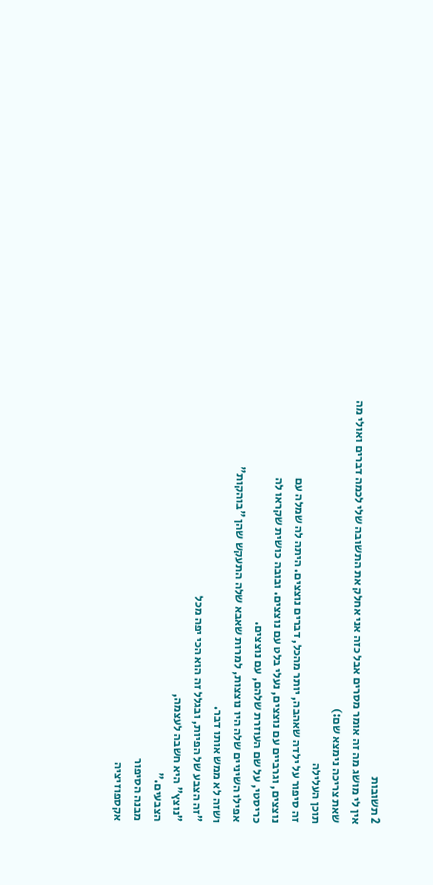2 תשובות
אין לי מושג מה זה אומר מסרים אבל כזה אני אחלק את התשובה שלי לכמה דברים ואולי מה שאת צריכה נימצא שם:)
תוכן העלילה
זה סיפור על ילדה שאהבה, יותר מהכל, דברים נוצצים. היתה לה שמלה עם
נוצצים, וגרביים עם נוצצים, נעלי בלט עם נוצצים. ובובה כושית שקראו לה
כריסטי, על שם העוזרת שלהם, עם נוצצים.
אפילו השיניים שלה היו נוצצות, למרות שאבא שלה התעקש שהן "בוהקות"
ושזה לא ממש אותו דבר.
"זה הצבע של הפיות, ובגלל זה הוא הכי יפה מכל
"נוצץ" היא חשבה לעצמה,
הצבעים."
מבנה הסיפור
אקספוזיציה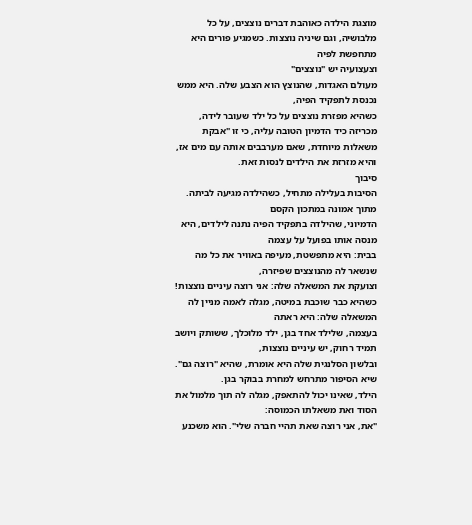מוצגת הילדה כאוהבת דברים נוצצים, על כל מלבושיה, וגם שיניה נוצצות. כשמגיע פורים היא מתחפשת לפיה
וצעצועיה יש "נוצצים"
מעולם האגדות, שהנוצץ הוא הצבע שלה. היא ממש נכנסת לתפקיד הפיה,
כשהיא מפזרת נוצצים על כל ילד שעובר לידה, מכריזה כיד הדמיון הטובה עליה, כי זו "אבקת משאלות מיוחדת, שאם מערבבים אותה עם מים אז, והיא מזרזת את הילדים לנסות זאת.
סיבוך
הסיבות בעלילה מתחיל, כשהילדה מגיעה לביתה. מתוך אמונה במתכון הקסם
הדמיוני, שהילדה בתפקיד הפיה נתנה לילדים, היא מנסה אותו בפועל על עצמה
בבית: היא מתפשטת, מעיפה באוויר את כל מה שנשאר לה מהנוצצים שפיזרה,
וצועקת את המשאלה שלה: אני רוצה עיניים נוצצות!
כשהיא כבר שוכבת במיטה, מגלה לאמה מניין לה המשאלה שלה: היא ראתה
בעצמה, שלילד אחד בגן, ילד מלוכלך, ששותק ויושב תמיד רחוק, יש עיניים נוצצות,
ובלשון הסלנגית שלה היא אומרת, שהיא "רוצה גם".
שיא הסיפור מתרחש למחרת בבוקר בגן.
הילד, שאינו יכול להתאפק, מגלה לה תוך מלמול את הסוד ואת משאלתו הכמוסה:
"את, אני רוצה שאת תהיי חברה שלי". הוא משכנע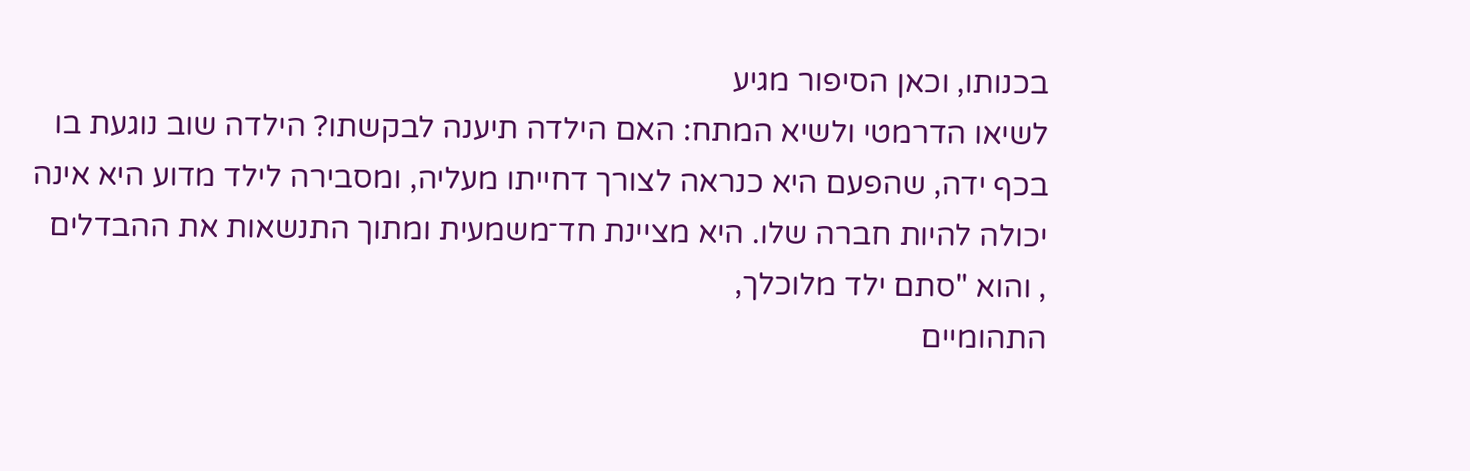בכנותו, וכאן הסיפור מגיע
לשיאו הדרמטי ולשיא המתח: האם הילדה תיענה לבקשתו? הילדה שוב נוגעת בו
בכף ידה, שהפעם היא כנראה לצורך דחייתו מעליה, ומסבירה לילד מדוע היא אינה
יכולה להיות חברה שלו. היא מציינת חד־משמעית ומתוך התנשאות את ההבדלים
, והוא "סתם ילד מלוכלך,
התהומיים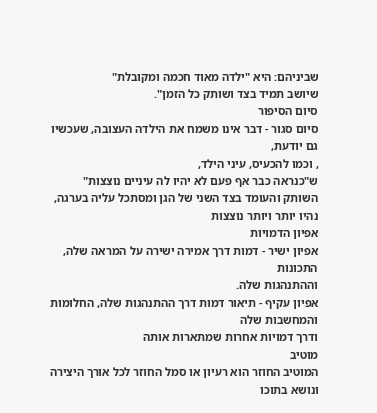שביניהם: היא "ילדה מאוד חכמה ומקובלת"
שיושב תמיד בצד ושותק כל הזמן".
סיום הסיפור
סיום סגור - דבר אינו משמח את הילדה העצובה, שעכשיו גם יודעת,
, וכמו להכעיס, עיני הילד,
ש"כנראה כבר אף פעם לא יהיו לה עיניים נוצצות"
השותק והעומד בצד השני של הגן ומסתכל עליה בערגה, נהיו יותר ויותר נוצצות
אפיון הדמויות
אפיון ישיר - דמות דרך אמירה ישירה על המראה שלה, התכונות
וההתנהגות שלה.
אפיון עקיף - תיאור דמות דרך ההתנהגות שלה, החלומות והמחשבות שלה
ודרך דמויות אחרות שמתארות אותה
מוטיב
המוטיב החוזר הוא רעיון או סמל החוזר לכל אורך היצירה ונושא בתוכו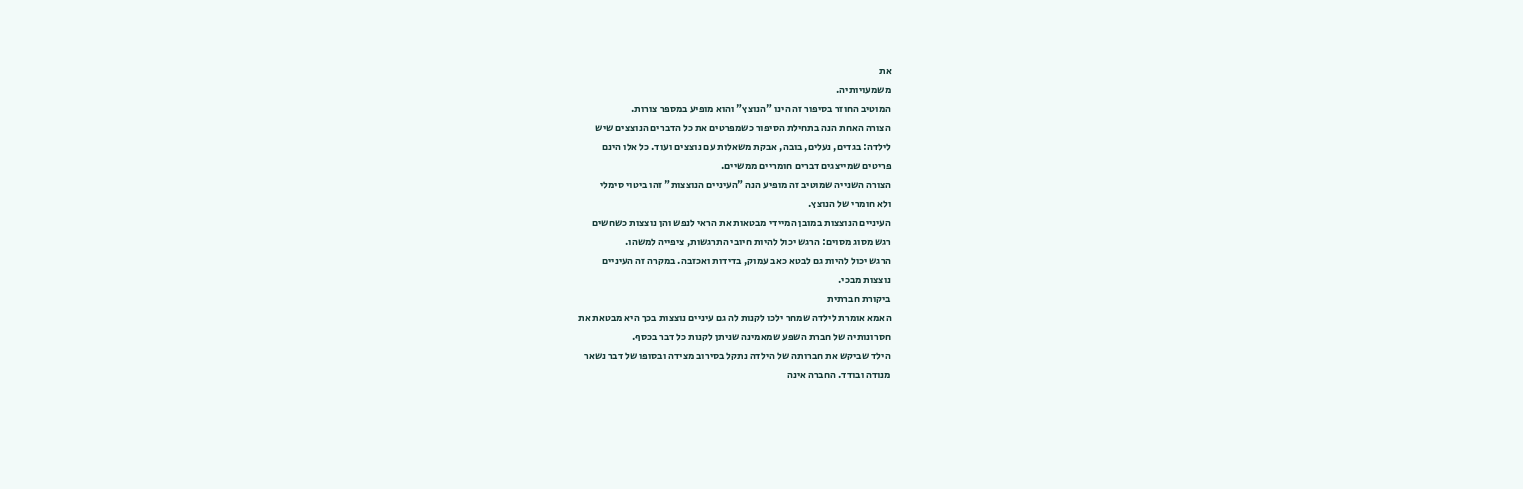את
משמעויותיה.
המוטיב החוזר בסיפור זה הינו "הנוצץ" והוא מופיע במספר צורות.
הצורה האחת הנה בתחילת הסיפור כשמפרטים את כל הדברים הנוצצים שיש
לילדה: בגדים, נעלים, בובה, אבקת משאלות עם נוצצים ועוד. כל אלו הינם
פריטים שמייצגים דברים חומריים ממשיים.
הצורה השנייה שמוטיב זה מופיע הנה "העיניים הנוצצות" זהו ביטוי סימלי
ולא חומרי של הנוצץ.
העיניים הנוצצות במובן המיידי מבטאות את הראי לנפש והן נוצצות כשחשים
רגש מסוג מסוים: הרגש יכול להיות חיובי התרגשות, ציפייה למשהו.
הרגש יכול להיות גם לבטא כאב עמוק, בדידות ואכזבה. במקרה זה העיניים
נוצצות מבכי.
ביקורת חברתית
האמא אומרת לילדה שמחר ילכו לקנות לה גם עיניים נוצצות בכך היא מבטאת את
חסרונותיה של חברת השפע שמאמינה שניתן לקנות כל דבר בכסף.
הילד שביקש את חברותה של הילדה נתקל בסירוב מצידה ובסופו של דבר נשאר
מנודה ובודד. החברה אינה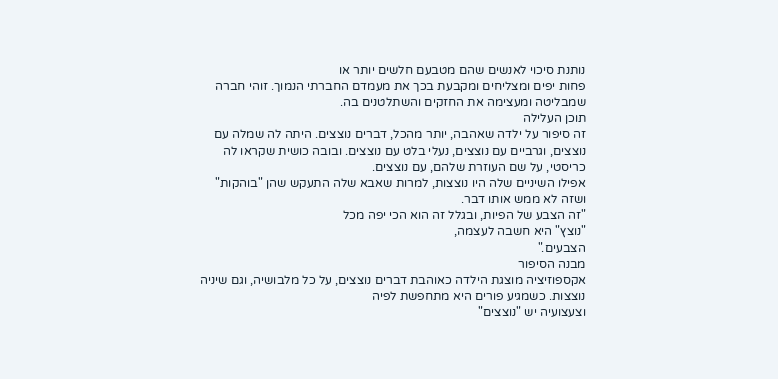נותנת סיכוי לאנשים שהם מטבעם חלשים יותר או
פחות יפים ומצליחים ומקבעת בכך את מעמדם החברתי הנמוך. זוהי חברה
שמבליטה ומעצימה את החזקים והשתלטנים בה.
תוכן העלילה
זה סיפור על ילדה שאהבה, יותר מהכל, דברים נוצצים. היתה לה שמלה עם
נוצצים, וגרביים עם נוצצים, נעלי בלט עם נוצצים. ובובה כושית שקראו לה
כריסטי, על שם העוזרת שלהם, עם נוצצים.
אפילו השיניים שלה היו נוצצות, למרות שאבא שלה התעקש שהן "בוהקות"
ושזה לא ממש אותו דבר.
"זה הצבע של הפיות, ובגלל זה הוא הכי יפה מכל
"נוצץ" היא חשבה לעצמה,
הצבעים."
מבנה הסיפור
אקספוזיציה מוצגת הילדה כאוהבת דברים נוצצים, על כל מלבושיה, וגם שיניה נוצצות. כשמגיע פורים היא מתחפשת לפיה
וצעצועיה יש "נוצצים"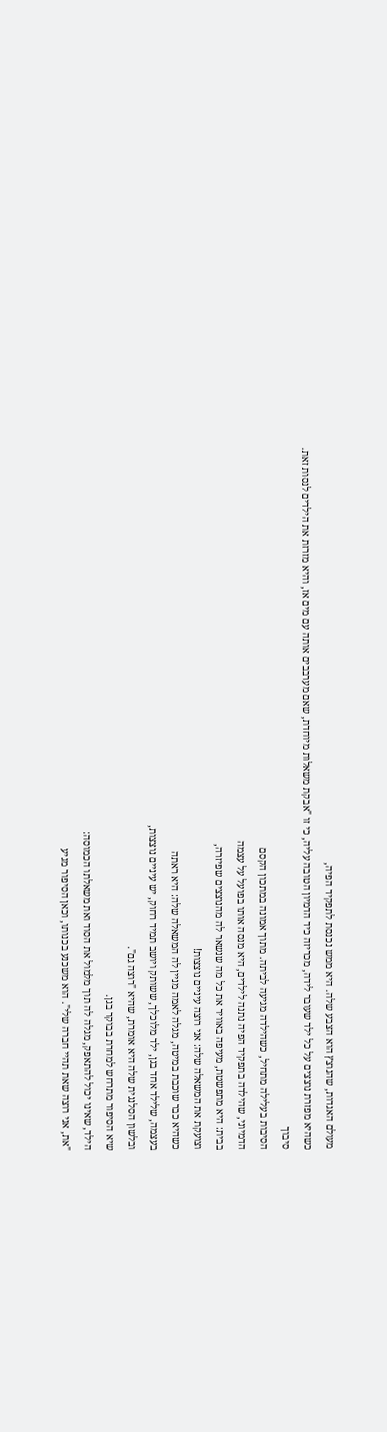מעולם האגדות, שהנוצץ הוא הצבע שלה. היא ממש נכנסת לתפקיד הפיה,
כשהיא מפזרת נוצצים על כל ילד שעובר לידה, מכריזה כיד הדמיון הטובה עליה, כי זו "אבקת משאלות מיוחדת, שאם מערבבים אותה עם מים אז, והיא מזרזת את הילדים לנסות זאת.
סיבוך
הסיבות בעלילה מתחיל, כשהילדה מגיעה לביתה. מתוך אמונה במתכון הקסם
הדמיוני, שהילדה בתפקיד הפיה נתנה לילדים, היא מנסה אותו בפועל על עצמה
בבית: היא מתפשטת, מעיפה באוויר את כל מה שנשאר לה מהנוצצים שפיזרה,
וצועקת את המשאלה שלה: אני רוצה עיניים נוצצות!
כשהיא כבר שוכבת במיטה, מגלה לאמה מניין לה המשאלה שלה: היא ראתה
בעצמה, שלילד אחד בגן, ילד מלוכלך, ששותק ויושב תמיד רחוק, יש עיניים נוצצות,
ובלשון הסלנגית שלה היא אומרת, שהיא "רוצה גם".
שיא הסיפור מתרחש למחרת בבוקר בגן.
הילד, שאינו יכול להתאפק, מגלה לה תוך מלמול את הסוד ואת משאלתו הכמוסה:
"את, אני רוצה שאת תהיי חברה שלי". הוא משכנע בכנותו, וכאן הסיפור מגיע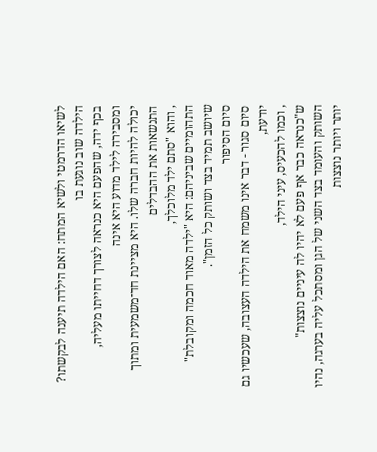לשיאו הדרמטי ולשיא המתח: האם הילדה תיענה לבקשתו? הילדה שוב נוגעת בו
בכף ידה, שהפעם היא כנראה לצורך דחייתו מעליה, ומסבירה לילד מדוע היא אינה
יכולה להיות חברה שלו. היא מציינת חד־משמעית ומתוך התנשאות את ההבדלים
, והוא "סתם ילד מלוכלך,
התהומיים שביניהם: היא "ילדה מאוד חכמה ומקובלת"
שיושב תמיד בצד ושותק כל הזמן".
סיום הסיפור
סיום סגור - דבר אינו משמח את הילדה העצובה, שעכשיו גם יודעת,
, וכמו להכעיס, עיני הילד,
ש"כנראה כבר אף פעם לא יהיו לה עיניים נוצצות"
השותק והעומד בצד השני של הגן ומסתכל עליה בערגה, נהיו יותר ויותר נוצצות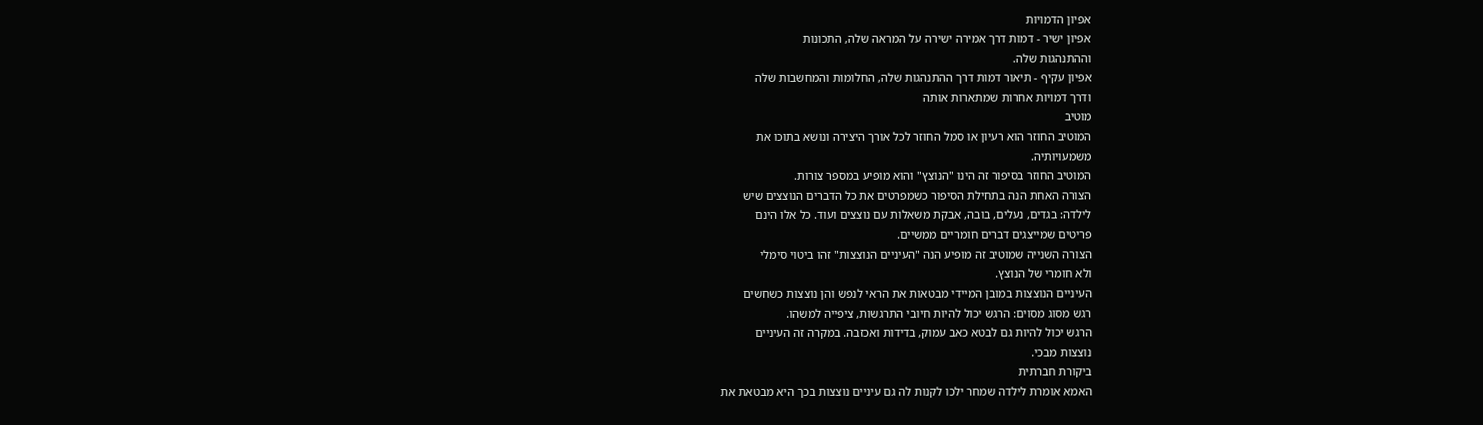אפיון הדמויות
אפיון ישיר - דמות דרך אמירה ישירה על המראה שלה, התכונות
וההתנהגות שלה.
אפיון עקיף - תיאור דמות דרך ההתנהגות שלה, החלומות והמחשבות שלה
ודרך דמויות אחרות שמתארות אותה
מוטיב
המוטיב החוזר הוא רעיון או סמל החוזר לכל אורך היצירה ונושא בתוכו את
משמעויותיה.
המוטיב החוזר בסיפור זה הינו "הנוצץ" והוא מופיע במספר צורות.
הצורה האחת הנה בתחילת הסיפור כשמפרטים את כל הדברים הנוצצים שיש
לילדה: בגדים, נעלים, בובה, אבקת משאלות עם נוצצים ועוד. כל אלו הינם
פריטים שמייצגים דברים חומריים ממשיים.
הצורה השנייה שמוטיב זה מופיע הנה "העיניים הנוצצות" זהו ביטוי סימלי
ולא חומרי של הנוצץ.
העיניים הנוצצות במובן המיידי מבטאות את הראי לנפש והן נוצצות כשחשים
רגש מסוג מסוים: הרגש יכול להיות חיובי התרגשות, ציפייה למשהו.
הרגש יכול להיות גם לבטא כאב עמוק, בדידות ואכזבה. במקרה זה העיניים
נוצצות מבכי.
ביקורת חברתית
האמא אומרת לילדה שמחר ילכו לקנות לה גם עיניים נוצצות בכך היא מבטאת את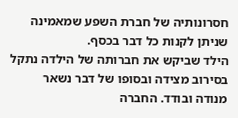חסרונותיה של חברת השפע שמאמינה שניתן לקנות כל דבר בכסף.
הילד שביקש את חברותה של הילדה נתקל בסירוב מצידה ובסופו של דבר נשאר
מנודה ובודד. החברה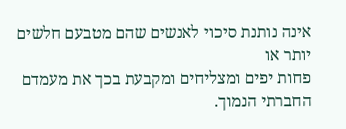אינה נותנת סיכוי לאנשים שהם מטבעם חלשים יותר או
פחות יפים ומצליחים ומקבעת בכך את מעמדם החברתי הנמוך.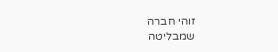זוהי חברה
שמבליטה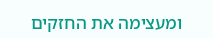ומעצימה את החזקים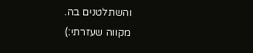והשתלטנים בה.
מקווה שעזרתי:)